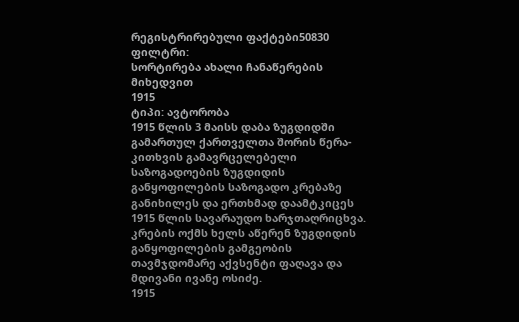რეგისტრირებული ფაქტები50830
ფილტრი:
სორტირება ახალი ჩანაწერების მიხედვით
1915
ტიპი: ავტორობა
1915 წლის 3 მაისს დაბა ზუგდიდში გამართულ ქართველთა შორის წერა-კითხვის გამავრცელებელი საზოგადოების ზუგდიდის განყოფილების საზოგადო კრებაზე განიხილეს და ერთხმად დაამტკიცეს 1915 წლის სავარაუდო ხარჯთაღრიცხვა. კრების ოქმს ხელს აწერენ ზუგდიდის განყოფილების გამგეობის თავმჯდომარე აქვსენტი ფაღავა და მდივანი ივანე ოსიძე.
1915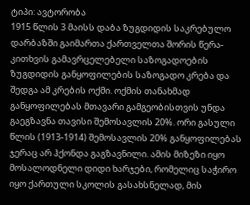ტიპი: ავტორობა
1915 წლის 3 მაისს დაბა ზუგდიდის საკრებულო დარბაზში გაიმართა ქართველთა შორის წერა-კითხვის გამავრცელებელი საზოგადოების ზუგდიდის განყოფილების საზოგადო კრება და შედგა ამ კრების ოქმი. ოქმის თანახმად განყოფილებას მთავარი გამგეობისთვის უნდა გაეგზავნა თავისი შემოსავლის 20%. ორი გასული წლის (1913-1914) შემოსავლის 20% განყოფილებას ჯერაც არ ჰქონდა გაგზავნილი. ამის მიზეზი იყო მოსალოდნელი დიდი ხარჯები, რომელიც საჭირო იყო ქართული სკოლის გასახსნელად, მის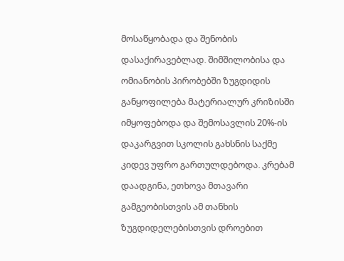მოსაწყობადა და შენობის დასაქირავებლად. შიმშილობისა და ომიანობის პირობებში ზუგდიდის განყოფილება მატერიალურ კრიზისში იმყოფებოდა და შემოსავლის 20%-ის დაკარგვით სკოლის გახსნის საქმე კიდევ უფრო გართულდებოდა. კრებამ დაადგინა, ეთხოვა მთავარი გამგეობისთვის ამ თანხის ზუგდიდელებისთვის დროებით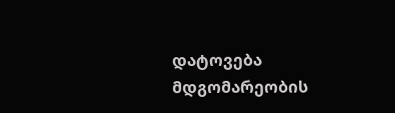დატოვება მდგომარეობის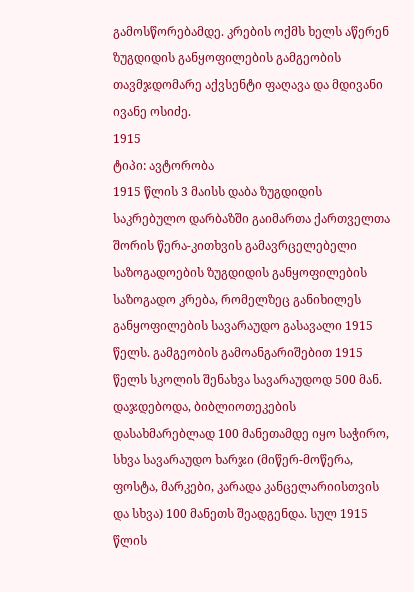გამოსწორებამდე. კრების ოქმს ხელს აწერენ ზუგდიდის განყოფილების გამგეობის თავმჯდომარე აქვსენტი ფაღავა და მდივანი ივანე ოსიძე.
1915
ტიპი: ავტორობა
1915 წლის 3 მაისს დაბა ზუგდიდის საკრებულო დარბაზში გაიმართა ქართველთა შორის წერა-კითხვის გამავრცელებელი საზოგადოების ზუგდიდის განყოფილების საზოგადო კრება, რომელზეც განიხილეს განყოფილების სავარაუდო გასავალი 1915 წელს. გამგეობის გამოანგარიშებით 1915 წელს სკოლის შენახვა სავარაუდოდ 500 მან. დაჯდებოდა, ბიბლიოთეკების დასახმარებლად 100 მანეთამდე იყო საჭირო, სხვა სავარაუდო ხარჯი (მიწერ-მოწერა, ფოსტა, მარკები, კარადა კანცელარიისთვის და სხვა) 100 მანეთს შეადგენდა. სულ 1915 წლის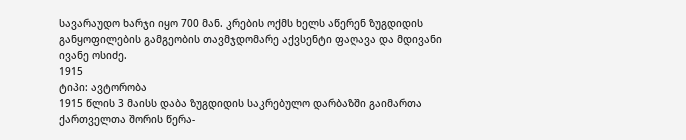სავარაუდო ხარჯი იყო 700 მან. კრების ოქმს ხელს აწერენ ზუგდიდის განყოფილების გამგეობის თავმჯდომარე აქვსენტი ფაღავა და მდივანი ივანე ოსიძე.
1915
ტიპი: ავტორობა
1915 წლის 3 მაისს დაბა ზუგდიდის საკრებულო დარბაზში გაიმართა ქართველთა შორის წერა-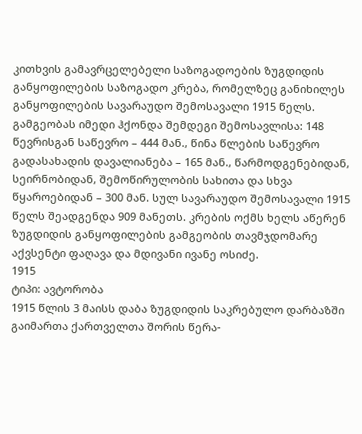კითხვის გამავრცელებელი საზოგადოების ზუგდიდის განყოფილების საზოგადო კრება, რომელზეც განიხილეს განყოფილების სავარაუდო შემოსავალი 1915 წელს. გამგეობას იმედი ჰქონდა შემდეგი შემოსავლისა: 148 წევრისგან საწევრო – 444 მან., წინა წლების საწევრო გადასახადის დავალიანება – 165 მან., წარმოდგენებიდან, სეირნობიდან, შემოწირულობის სახითა და სხვა წყაროებიდან – 300 მან. სულ სავარაუდო შემოსავალი 1915 წელს შეადგენდა 909 მანეთს. კრების ოქმს ხელს აწერენ ზუგდიდის განყოფილების გამგეობის თავმჯდომარე აქვსენტი ფაღავა და მდივანი ივანე ოსიძე.
1915
ტიპი: ავტორობა
1915 წლის 3 მაისს დაბა ზუგდიდის საკრებულო დარბაზში გაიმართა ქართველთა შორის წერა-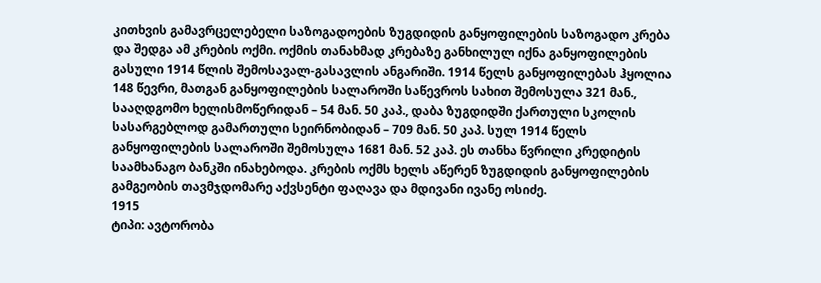კითხვის გამავრცელებელი საზოგადოების ზუგდიდის განყოფილების საზოგადო კრება და შედგა ამ კრების ოქმი. ოქმის თანახმად კრებაზე განხილულ იქნა განყოფილების გასული 1914 წლის შემოსავალ-გასავლის ანგარიში. 1914 წელს განყოფილებას ჰყოლია 148 წევრი, მათგან განყოფილების სალაროში საწევროს სახით შემოსულა 321 მან., სააღდგომო ხელისმოწერიდან – 54 მან. 50 კაპ., დაბა ზუგდიდში ქართული სკოლის სასარგებლოდ გამართული სეირნობიდან – 709 მან. 50 კაპ. სულ 1914 წელს განყოფილების სალაროში შემოსულა 1681 მან. 52 კაპ. ეს თანხა წვრილი კრედიტის საამხანაგო ბანკში ინახებოდა. კრების ოქმს ხელს აწერენ ზუგდიდის განყოფილების გამგეობის თავმჯდომარე აქვსენტი ფაღავა და მდივანი ივანე ოსიძე.
1915
ტიპი: ავტორობა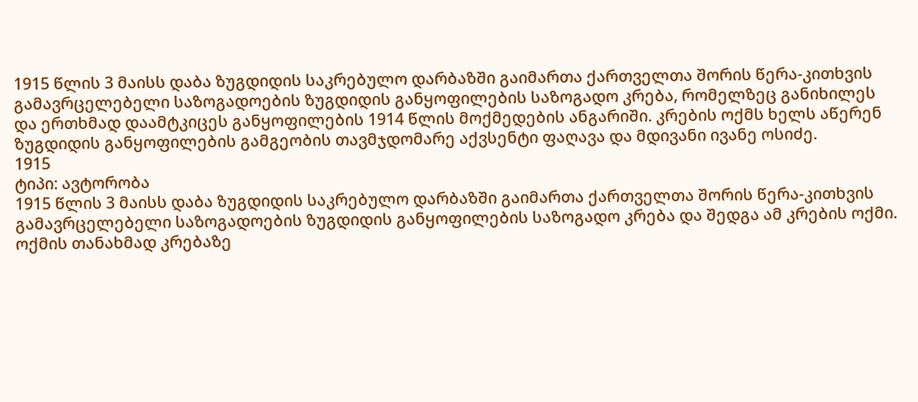1915 წლის 3 მაისს დაბა ზუგდიდის საკრებულო დარბაზში გაიმართა ქართველთა შორის წერა-კითხვის გამავრცელებელი საზოგადოების ზუგდიდის განყოფილების საზოგადო კრება, რომელზეც განიხილეს და ერთხმად დაამტკიცეს განყოფილების 1914 წლის მოქმედების ანგარიში. კრების ოქმს ხელს აწერენ ზუგდიდის განყოფილების გამგეობის თავმჯდომარე აქვსენტი ფაღავა და მდივანი ივანე ოსიძე.
1915
ტიპი: ავტორობა
1915 წლის 3 მაისს დაბა ზუგდიდის საკრებულო დარბაზში გაიმართა ქართველთა შორის წერა-კითხვის გამავრცელებელი საზოგადოების ზუგდიდის განყოფილების საზოგადო კრება და შედგა ამ კრების ოქმი. ოქმის თანახმად კრებაზე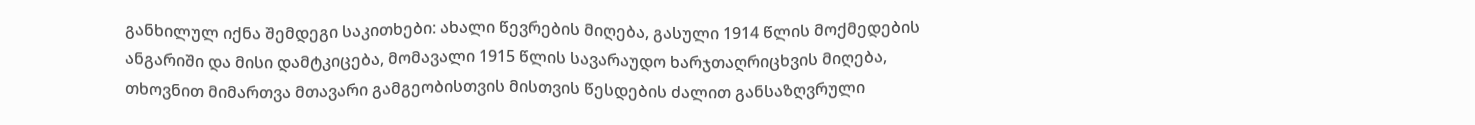განხილულ იქნა შემდეგი საკითხები: ახალი წევრების მიღება, გასული 1914 წლის მოქმედების ანგარიში და მისი დამტკიცება, მომავალი 1915 წლის სავარაუდო ხარჯთაღრიცხვის მიღება, თხოვნით მიმართვა მთავარი გამგეობისთვის მისთვის წესდების ძალით განსაზღვრული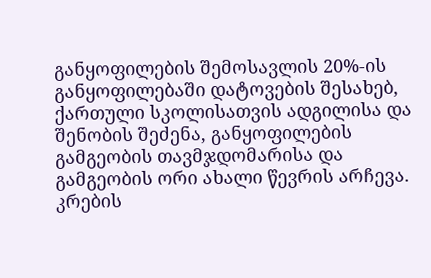განყოფილების შემოსავლის 20%-ის განყოფილებაში დატოვების შესახებ, ქართული სკოლისათვის ადგილისა და შენობის შეძენა, განყოფილების გამგეობის თავმჯდომარისა და გამგეობის ორი ახალი წევრის არჩევა. კრების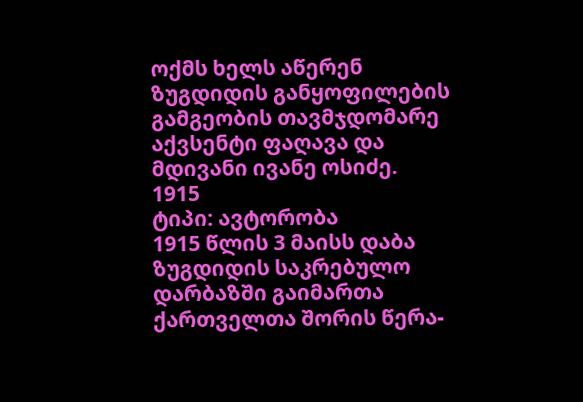ოქმს ხელს აწერენ ზუგდიდის განყოფილების გამგეობის თავმჯდომარე აქვსენტი ფაღავა და მდივანი ივანე ოსიძე.
1915
ტიპი: ავტორობა
1915 წლის 3 მაისს დაბა ზუგდიდის საკრებულო დარბაზში გაიმართა ქართველთა შორის წერა-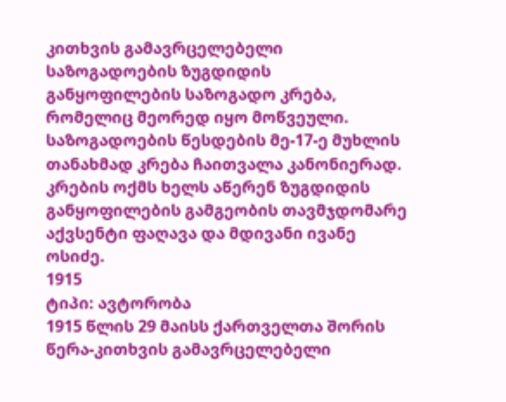კითხვის გამავრცელებელი საზოგადოების ზუგდიდის განყოფილების საზოგადო კრება, რომელიც მეორედ იყო მოწვეული. საზოგადოების წესდების მე-17-ე მუხლის თანახმად კრება ჩაითვალა კანონიერად. კრების ოქმს ხელს აწერენ ზუგდიდის განყოფილების გამგეობის თავმჯდომარე აქვსენტი ფაღავა და მდივანი ივანე ოსიძე.
1915
ტიპი: ავტორობა
1915 წლის 29 მაისს ქართველთა შორის წერა-კითხვის გამავრცელებელი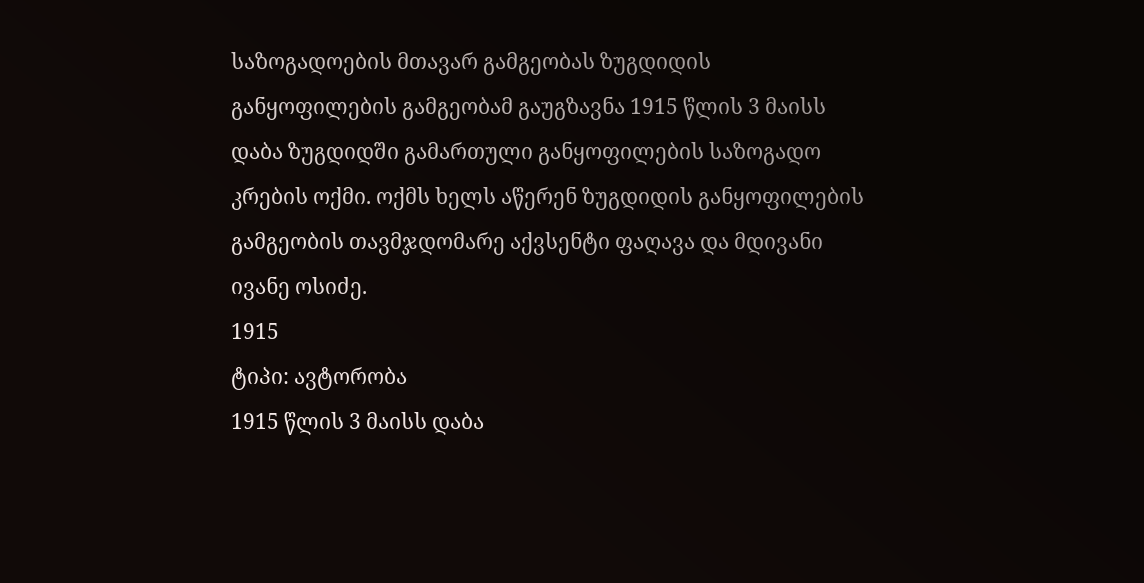საზოგადოების მთავარ გამგეობას ზუგდიდის განყოფილების გამგეობამ გაუგზავნა 1915 წლის 3 მაისს დაბა ზუგდიდში გამართული განყოფილების საზოგადო კრების ოქმი. ოქმს ხელს აწერენ ზუგდიდის განყოფილების გამგეობის თავმჯდომარე აქვსენტი ფაღავა და მდივანი ივანე ოსიძე.
1915
ტიპი: ავტორობა
1915 წლის 3 მაისს დაბა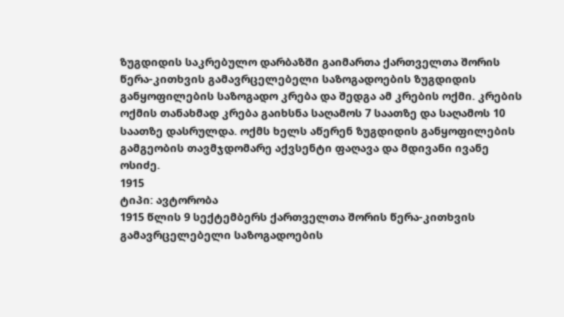ზუგდიდის საკრებულო დარბაზში გაიმართა ქართველთა შორის წერა-კითხვის გამავრცელებელი საზოგადოების ზუგდიდის განყოფილების საზოგადო კრება და შედგა ამ კრების ოქმი. კრების ოქმის თანახმად კრება გაიხსნა საღამოს 7 საათზე და საღამოს 10 საათზე დასრულდა. ოქმს ხელს აწერენ ზუგდიდის განყოფილების გამგეობის თავმჯდომარე აქვსენტი ფაღავა და მდივანი ივანე ოსიძე.
1915
ტიპი: ავტორობა
1915 წლის 9 სექტემბერს ქართველთა შორის წერა-კითხვის გამავრცელებელი საზოგადოების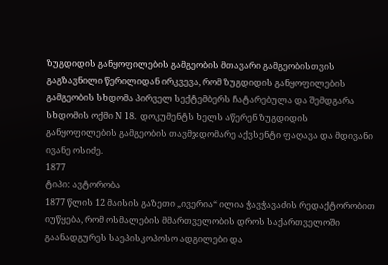ზუგდიდის განყოფილების გამგეობის მთავარი გამგეობისთვის გაგზავნილი წერილიდან ირკვევა, რომ ზუგდიდის განყოფილების გამგეობის სხდომა პირველ სექტემბერს ჩატარებულა და შემდგარა სხდომის ოქმი N 18. დოკუმენტს ხელს აწერენ ზუგდიდის განყოფილების გამგეობის თავმჯდომარე აქვსენტი ფაღავა და მდივანი ივანე ოსიძე.
1877
ტიპი: ავტორობა
1877 წლის 12 მაისის გაზეთი „ივერია“ ილია ჭავჭავაძის რედაქტორობით იუწყება, რომ ოსმალების მმართველობის დროს საქართველოში გაანადგურეს საეპისკოპოსო ადგილები და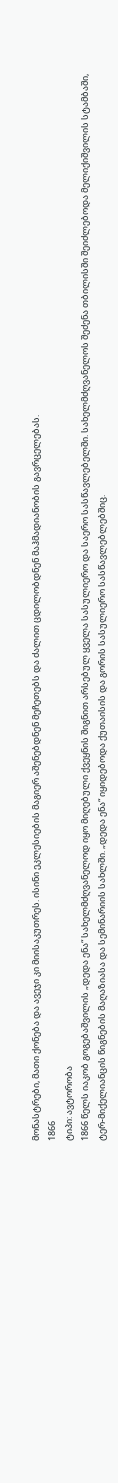მონასტრები, მათი ქონება და ავეჯი კი მიისაკუთრეს. ისინი ეკლესიების მაგიერ აშენებდნენ მეჩეთებს და ძალით ცდილობდნენ მაჰმადიანობის გავრცელებას.
1866
ტიპი: ავტორობა
1866 წელს იაკობ გოგებაშვილის „დედა ენა“ სახელმძღვანელოდ იყო მიღებული ქვეყნის შიგნით არსებულ ყველა სასულიერო და საერო სასწავლებელში. სახელმძღვანელოს შეძენა თბილისში შეიძლებოდა მელიქიშვილის სტამბაში, ტერ-მიქელიანცის წიგნების მაღაზიასა და სემინარიის სახლში. „დედა ენა“ იყიდებოდა ქუთაისის და გორის სასულიერო სასწავლებლებშიც.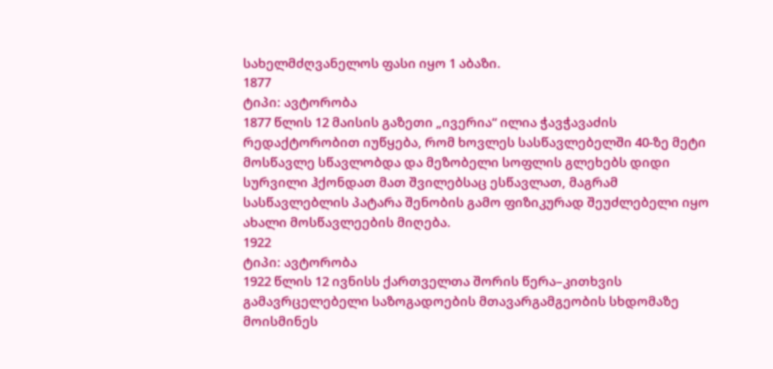სახელმძღვანელოს ფასი იყო 1 აბაზი.
1877
ტიპი: ავტორობა
1877 წლის 12 მაისის გაზეთი „ივერია“ ილია ჭავჭავაძის რედაქტორობით იუწყება, რომ ხოვლეს სასწავლებელში 40-ზე მეტი მოსწავლე სწავლობდა და მეზობელი სოფლის გლეხებს დიდი სურვილი ჰქონდათ მათ შვილებსაც ესწავლათ, მაგრამ სასწავლებლის პატარა შენობის გამო ფიზიკურად შეუძლებელი იყო ახალი მოსწავლეების მიღება.
1922
ტიპი: ავტორობა
1922 წლის 12 ივნისს ქართველთა შორის წერა–კითხვის გამავრცელებელი საზოგადოების მთავარგამგეობის სხდომაზე მოისმინეს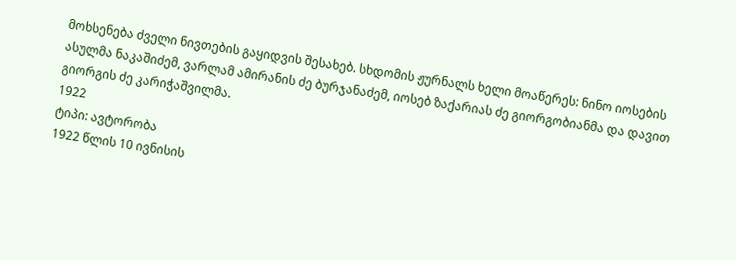მოხსენება ძველი ნივთების გაყიდვის შესახებ. სხდომის ჟურნალს ხელი მოაწერეს: ნინო იოსების ასულმა ნაკაშიძემ, ვარლამ ამირანის ძე ბურჯანაძემ, იოსებ ზაქარიას ძე გიორგობიანმა და დავით გიორგის ძე კარიჭაშვილმა.
1922
ტიპი: ავტორობა
1922 წლის 10 ივნისის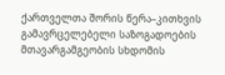ქართველთა შორის წერა–კითხვის გამავრცელებელი საზოგადოების მთავარგამგეობის სხდომის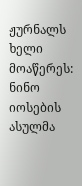ჟურნალს ხელი მოაწერეს: ნინო იოსების ასულმა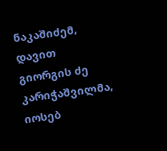ნაკაშიძემ, დავით გიორგის ძე კარიჭაშვილმა, იოსებ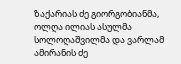ზაქარიას ძე გიორგობიანმა, ოლღა ილიას ასულმა სოლოღაშვილმა და ვარლამ ამირანის ძე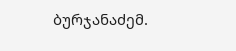ბურჯანაძემ.